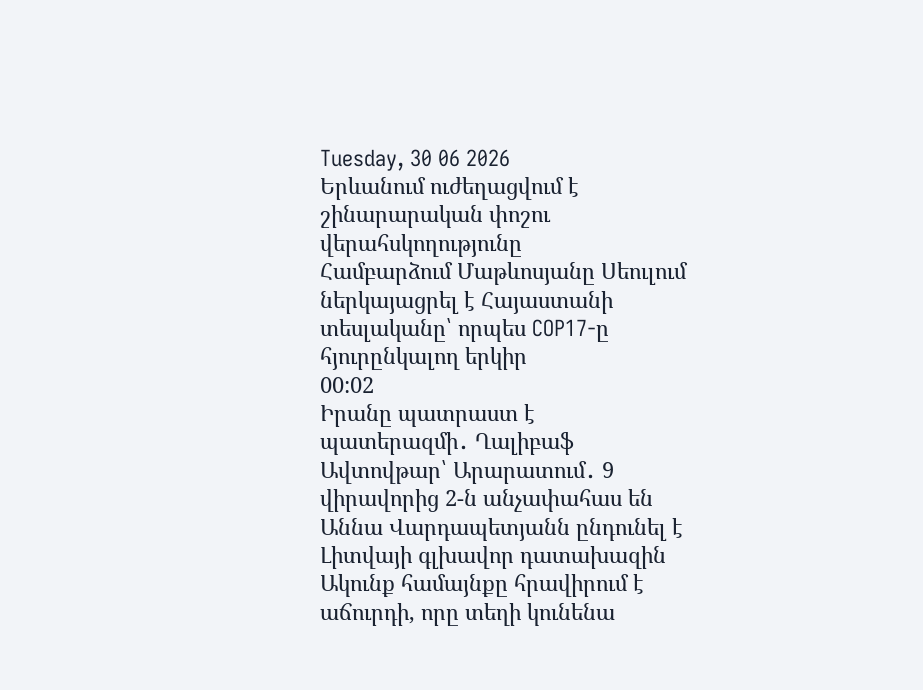Tuesday, 30 06 2026
Երևանում ուժեղացվում է շինարարական փոշու վերահսկողությունը
Համբարձում Մաթևոսյանը Սեուլում ներկայացրել է Հայաստանի տեսլականը՝ որպես COP17-ը հյուրընկալող երկիր
00:02
Իրանը պատրաստ է պատերազմի․ Ղալիբաֆ
Ավտովթար՝ Արարատում․ 9 վիրավորից 2-ն անչափահաս են
Աննա Վարդապետյանն ընդունել է Լիտվայի գլխավոր դատախազին
Ակունք համայնքը հրավիրում է աճուրդի, որը տեղի կունենա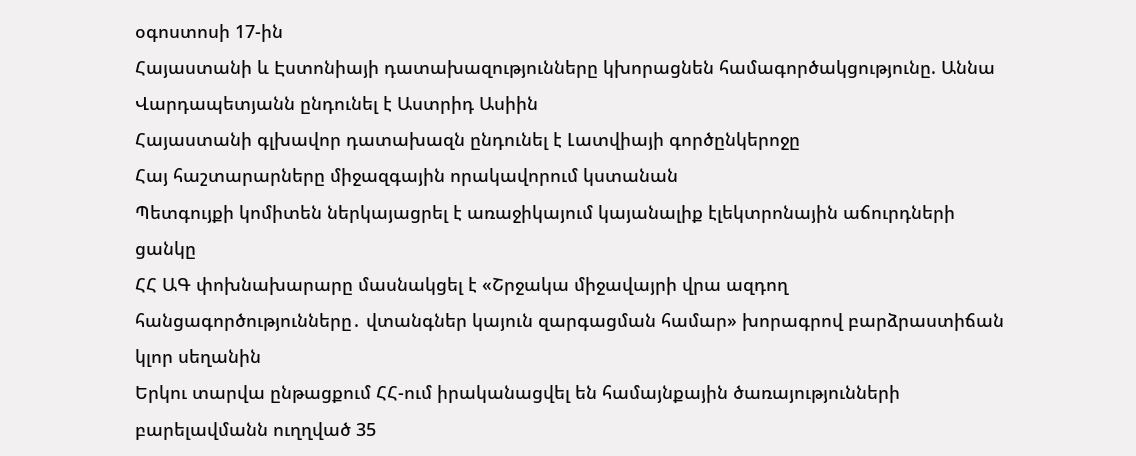օգոստոսի 17-ին
Հայաստանի և Էստոնիայի դատախազությունները կխորացնեն համագործակցությունը. Աննա Վարդապետյանն ընդունել է Աստրիդ Ասիին
Հայաստանի գլխավոր դատախազն ընդունել է Լատվիայի գործընկերոջը
Հայ հաշտարարները միջազգային որակավորում կստանան
Պետգույքի կոմիտեն ներկայացրել է առաջիկայում կայանալիք էլեկտրոնային աճուրդների ցանկը
ՀՀ ԱԳ փոխնախարարը մասնակցել է «Շրջակա միջավայրի վրա ազդող հանցագործությունները․ վտանգներ կայուն զարգացման համար» խորագրով բարձրաստիճան կլոր սեղանին
Երկու տարվա ընթացքում ՀՀ-ում իրականացվել են համայնքային ծառայությունների բարելավմանն ուղղված 35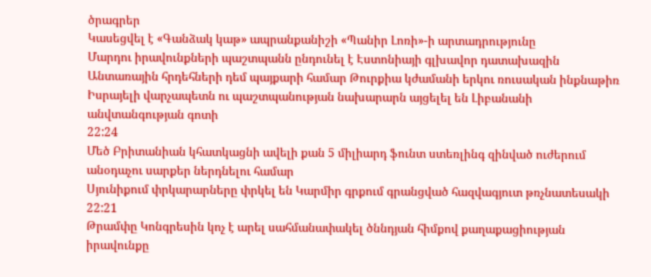ծրագրեր
Կասեցվել է «Գանձակ կաթ» ապրանքանիշի «Պանիր Լոռի»-ի արտադրությունը
Մարդու իրավունքների պաշտպանն ընդունել է Էստոնիայի գլխավոր դատախազին
Անտառային հրդեհների դեմ պայքարի համար Թուրքիա կժամանի երկու ռուսական ինքնաթիռ
Իսրայելի վարչապետն ու պաշտպանության նախարարն այցելել են Լիբանանի անվտանգության գոտի
22:24
Մեծ Բրիտանիան կհատկացնի ավելի քան 5 միլիարդ ֆունտ ստեռլինգ զինված ուժերում անօդաչու սարքեր ներդնելու համար
Սյունիքում փրկարարները փրկել են Կարմիր գրքում գրանցված հազվագյուտ թռչնատեսակի
22:21
Թրամփը Կոնգրեսին կոչ է արել սահմանափակել ծննդյան հիմքով քաղաքացիության իրավունքը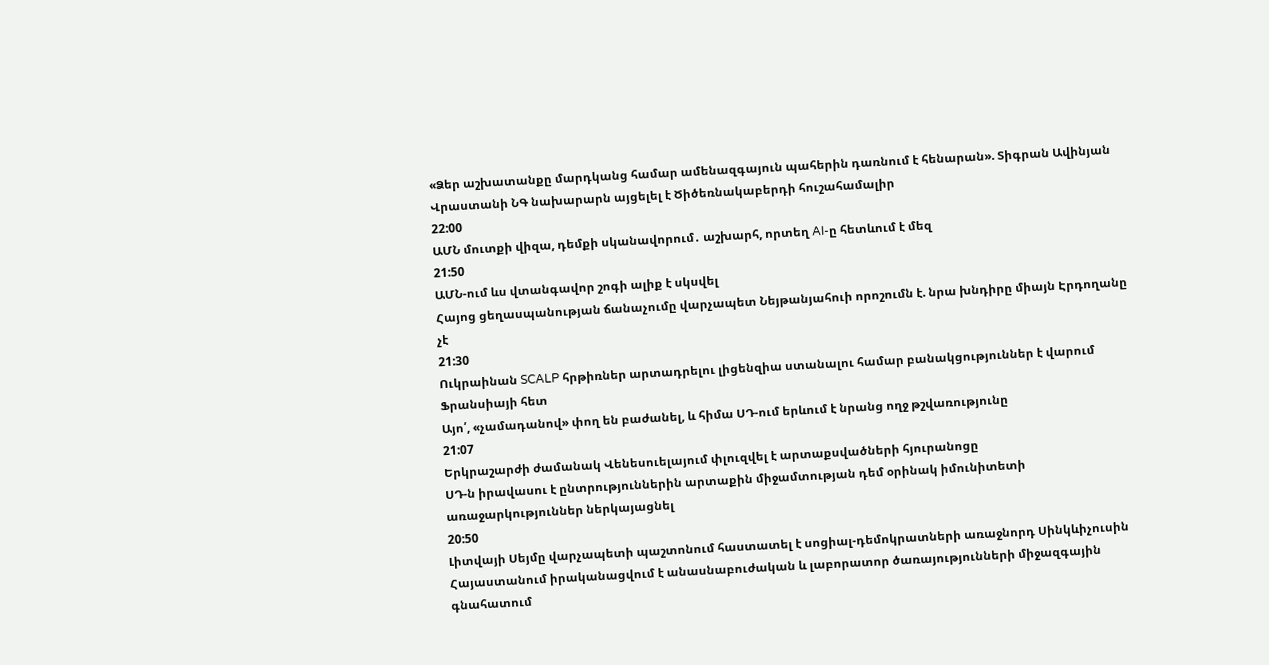«Ձեր աշխատանքը մարդկանց համար ամենազգայուն պահերին դառնում է հենարան». Տիգրան Ավինյան
Վրաստանի ՆԳ նախարարն այցելել է Ծիծեռնակաբերդի հուշահամալիր
22:00
ԱՄՆ մուտքի վիզա, դեմքի սկանավորում․ աշխարհ, որտեղ AI-ը հետևում է մեզ
21:50
ԱՄՆ-ում ևս վտանգավոր շոգի ալիք է սկսվել
Հայոց ցեղասպանության ճանաչումը վարչապետ Նեյթանյահուի որոշումն է. նրա խնդիրը միայն Էրդողանը չէ
21:30
Ուկրաինան SCALP հրթիռներ արտադրելու լիցենզիա ստանալու համար բանակցություններ է վարում Ֆրանսիայի հետ
Այո՛, «չամադանով» փող են բաժանել, և հիմա ՍԴ-ում երևում է նրանց ողջ թշվառությունը
21:07
Երկրաշարժի ժամանակ Վենեսուելայում փլուզվել է արտաքսվածների հյուրանոցը
ՍԴ-ն իրավասու է ընտրություններին արտաքին միջամտության դեմ օրինակ իմունիտետի առաջարկություններ ներկայացնել
20:50
Լիտվայի Սեյմը վարչապետի պաշտոնում հաստատել է սոցիալ-դեմոկրատների առաջնորդ Սինկևիչուսին
Հայաստանում իրականացվում է անասնաբուժական և լաբորատոր ծառայությունների միջազգային գնահատում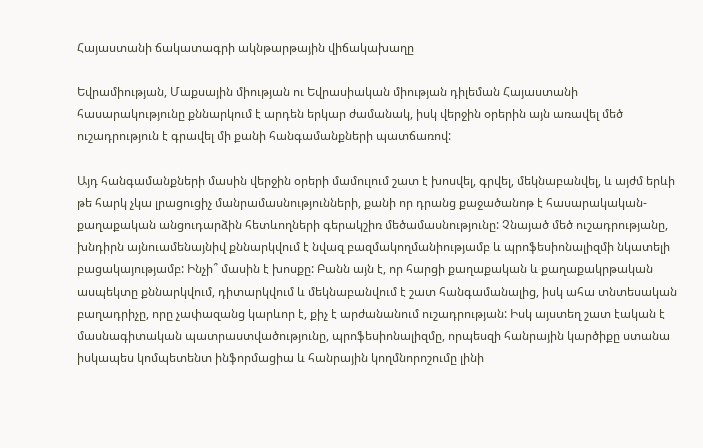Հայաստանի ճակատագրի ակնթարթային վիճակախաղը

Եվրամիության, Մաքսային միության ու Եվրասիական միության դիլեման Հայաստանի հասարակությունը քննարկում է արդեն երկար ժամանակ, իսկ վերջին օրերին այն առավել մեծ ուշադրություն է գրավել մի քանի հանգամանքների պատճառով:

Այդ հանգամանքների մասին վերջին օրերի մամուլում շատ է խոսվել, գրվել, մեկնաբանվել, և այժմ երևի թե հարկ չկա լրացուցիչ մանրամասնությունների, քանի որ դրանց քաջածանոթ է հասարակական-քաղաքական անցուդարձին հետևողների գերակշիռ մեծամասնությունը: Չնայած մեծ ուշադրությանը, խնդիրն այնուամենայնիվ քննարկվում է նվազ բազմակողմանիությամբ և պրոֆեսիոնալիզմի նկատելի բացակայությամբ: Ինչի՞ մասին է խոսքը: Բանն այն է, որ հարցի քաղաքական և քաղաքակրթական ասպեկտը քննարկվում, դիտարկվում և մեկնաբանվում է շատ հանգամանալից, իսկ ահա տնտեսական բաղադրիչը, որը չափազանց կարևոր է, քիչ է արժանանում ուշադրության: Իսկ այստեղ շատ էական է մասնագիտական պատրաստվածությունը, պրոֆեսիոնալիզմը, որպեսզի հանրային կարծիքը ստանա իսկապես կոմպետենտ ինֆորմացիա և հանրային կողմնորոշումը լինի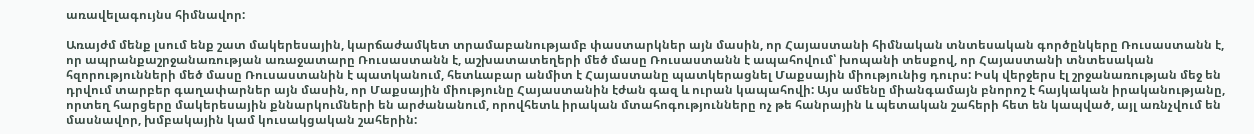առավելագույնս հիմնավոր:

Առայժմ մենք լսում ենք շատ մակերեսային, կարճաժամկետ տրամաբանությամբ փաստարկներ այն մասին, որ Հայաստանի հիմնական տնտեսական գործընկերը Ռուսաստանն է, որ ապրանքաշրջանառության առաջատարը Ռուսաստանն է, աշխատատեղերի մեծ մասը Ռուսաստանն է ապահովում՝ խոպանի տեսքով, որ Հայաստանի տնտեսական հզորությունների մեծ մասը Ռուսաստանին է պատկանում, հետևաբար անմիտ է Հայաստանը պատկերացնել Մաքսային միությունից դուրս: Իսկ վերջերս էլ շրջանառության մեջ են դրվում տարբեր գաղափարներ այն մասին, որ Մաքսային միությունը Հայաստանին էժան գազ և ուրան կապահովի: Այս ամենը միանգամայն բնորոշ է հայկական իրականությանը, որտեղ հարցերը մակերեսային քննարկումների են արժանանում, որովհետև իրական մտահոգությունները ոչ թե հանրային և պետական շահերի հետ են կապված, այլ առնչվում են մասնավոր, խմբակային կամ կուսակցական շահերին: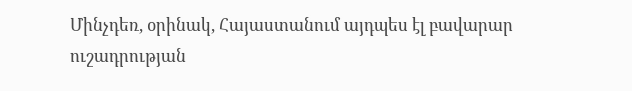Մինչդեռ, օրինակ, Հայաստանում այդպես էլ բավարար ուշադրության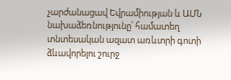չարժանացավ Եվրամիության և ԱՄՆ նախաձեռնությունը՝ համատեղ տնտեսական ազատ առևտրի գոտի ձևավորելու շուրջ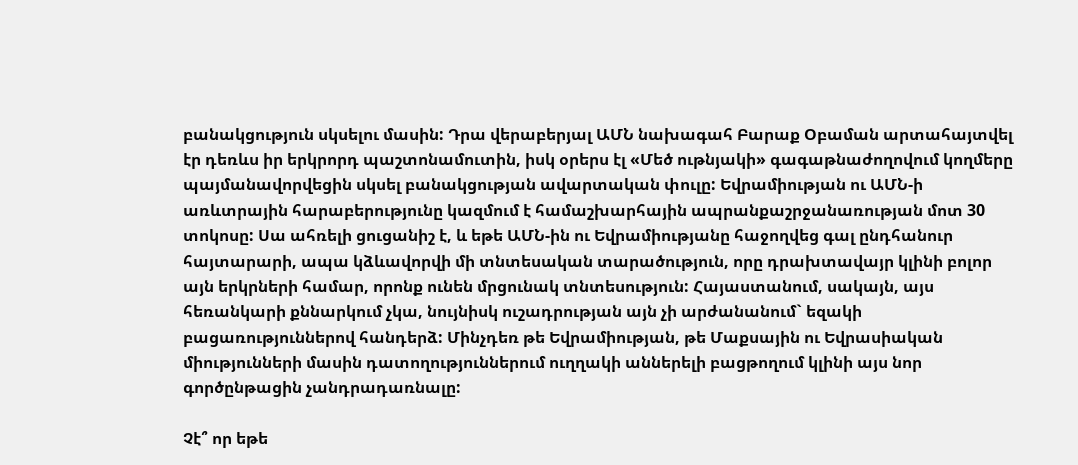բանակցություն սկսելու մասին: Դրա վերաբերյալ ԱՄՆ նախագահ Բարաք Օբաման արտահայտվել էր դեռևս իր երկրորդ պաշտոնամուտին, իսկ օրերս էլ «Մեծ ութնյակի» գագաթնաժողովում կողմերը պայմանավորվեցին սկսել բանակցության ավարտական փուլը: Եվրամիության ու ԱՄՆ-ի առևտրային հարաբերությունը կազմում է համաշխարհային ապրանքաշրջանառության մոտ 30 տոկոսը: Սա ահռելի ցուցանիշ է, և եթե ԱՄՆ-ին ու Եվրամիությանը հաջողվեց գալ ընդհանուր հայտարարի, ապա կձևավորվի մի տնտեսական տարածություն, որը դրախտավայր կլինի բոլոր այն երկրների համար, որոնք ունեն մրցունակ տնտեսություն: Հայաստանում, սակայն, այս հեռանկարի քննարկում չկա, նույնիսկ ուշադրության այն չի արժանանում` եզակի բացառություններով հանդերձ: Մինչդեռ թե Եվրամիության, թե Մաքսային ու Եվրասիական միությունների մասին դատողություններում ուղղակի աններելի բացթողում կլինի այս նոր գործընթացին չանդրադառնալը:

Չէ՞ որ եթե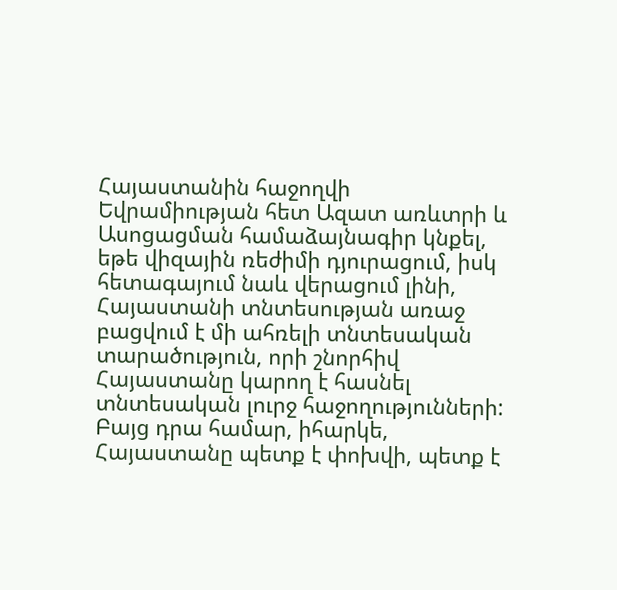Հայաստանին հաջողվի Եվրամիության հետ Ազատ առևտրի և Ասոցացման համաձայնագիր կնքել, եթե վիզային ռեժիմի դյուրացում, իսկ հետագայում նաև վերացում լինի, Հայաստանի տնտեսության առաջ բացվում է մի ահռելի տնտեսական տարածություն, որի շնորհիվ Հայաստանը կարող է հասնել տնտեսական լուրջ հաջողությունների: Բայց դրա համար, իհարկե, Հայաստանը պետք է փոխվի, պետք է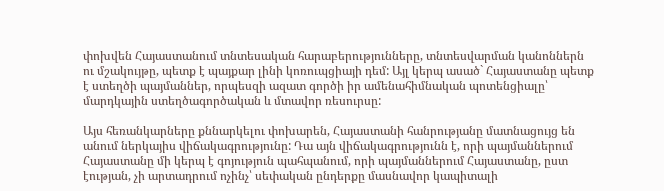փոխվեն Հայաստանում տնտեսական հարաբերությունները, տնտեսվարման կանոններն ու մշակույթը, պետք է պայքար լինի կոռուպցիայի դեմ: Այլ կերպ ասած` Հայաստանը պետք է ստեղծի պայմաններ, որպեսզի ազատ գործի իր ամենահիմնական պոտենցիալը՝ մարդկային ստեղծագործական և մտավոր ռեսուրսը:

Այս հեռանկարները քննարկելու փոխարեն, Հայաստանի հանրությանը մատնացույց են անում ներկայիս վիճակագրությունը: Դա այն վիճակագրությունն է, որի պայմաններում Հայաստանը մի կերպ է գոյություն պահպանում, որի պայմաններում Հայաստանը, ըստ էության, չի արտադրում ոչինչ՝ սեփական ընդերքը մասնավոր կապիտալի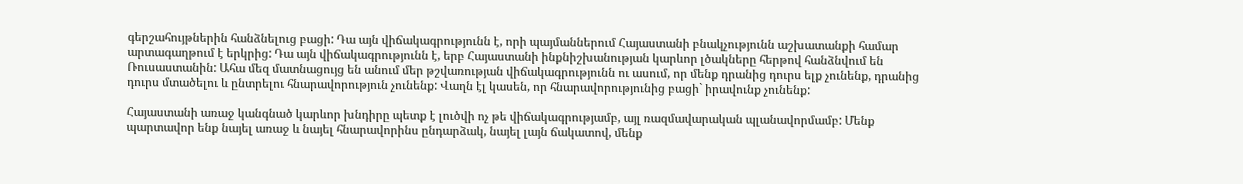գերշահույթներին հանձնելուց բացի: Դա այն վիճակագրությունն է, որի պայմաններում Հայաստանի բնակչությունն աշխատանքի համար արտագաղթում է երկրից: Դա այն վիճակագրությունն է, երբ Հայաստանի ինքնիշխանության կարևոր լծակները հերթով հանձնվում են Ռուսաստանին: Ահա մեզ մատնացույց են անում մեր թշվառության վիճակագրությունն ու ասում, որ մենք դրանից դուրս ելք չունենք, դրանից դուրս մտածելու և ընտրելու հնարավորություն չունենք: Վաղն էլ կասեն, որ հնարավորությունից բացի` իրավունք չունենք:

Հայաստանի առաջ կանգնած կարևոր խնդիրը պետք է լուծվի ոչ թե վիճակագրությամբ, այլ ռազմավարական պլանավորմամբ: Մենք պարտավոր ենք նայել առաջ և նայել հնարավորինս ընդարձակ, նայել լայն ճակատով, մենք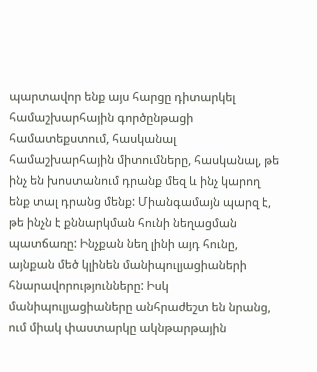պարտավոր ենք այս հարցը դիտարկել համաշխարհային գործընթացի համատեքստում, հասկանալ համաշխարհային միտումները, հասկանալ, թե ինչ են խոստանում դրանք մեզ և ինչ կարող ենք տալ դրանց մենք: Միանգամայն պարզ է, թե ինչն է քննարկման հունի նեղացման պատճառը: Ինչքան նեղ լինի այդ հունը, այնքան մեծ կլինեն մանիպուլյացիաների հնարավորությունները: Իսկ մանիպուլյացիաները անհրաժեշտ են նրանց, ում միակ փաստարկը ակնթարթային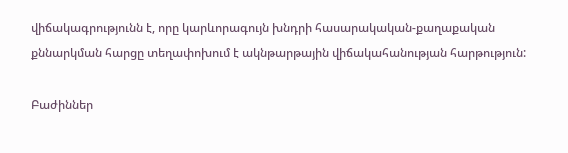վիճակագրությունն է, որը կարևորագույն խնդրի հասարակական-քաղաքական քննարկման հարցը տեղափոխում է ակնթարթային վիճակահանության հարթություն:

Բաժիններ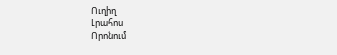Ուղիղ
Լրահոս
Որոնում